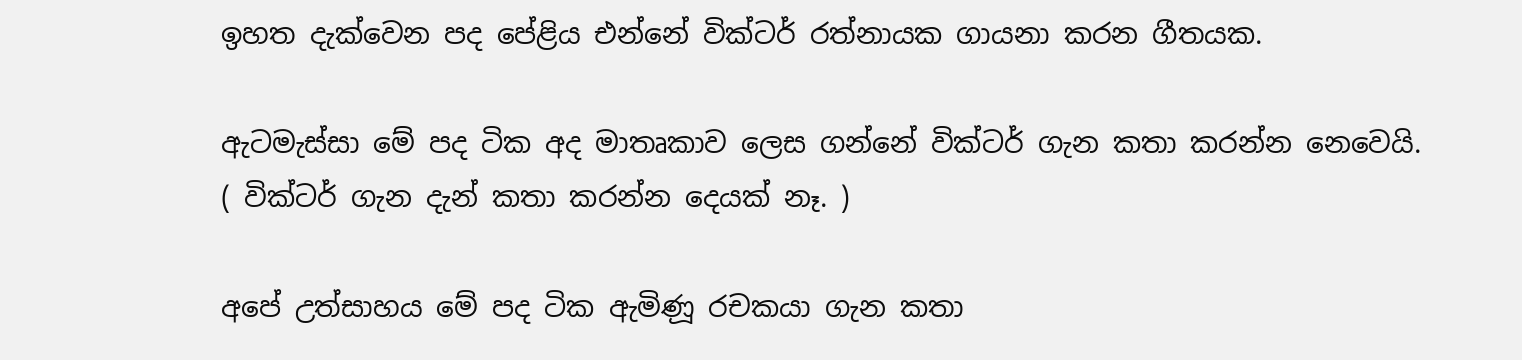ඉහත දැක්වෙන පද පේළිය එන්නේ වික්ටර් ‍රත්නායක ගායනා කරන ගීතයක.

ඇටමැස්සා මේ පද ටික අද මාතෘකාව ලෙස ගන්නේ වික්ටර් ගැන කතා කරන්න නෙවෙයි.
( වික්ටර් ගැන දැන් කතා කරන්න දෙයක් නෑ. )

අපේ උත්සාහය මේ පද ටික ඇමිණූ රචකයා ගැන කතා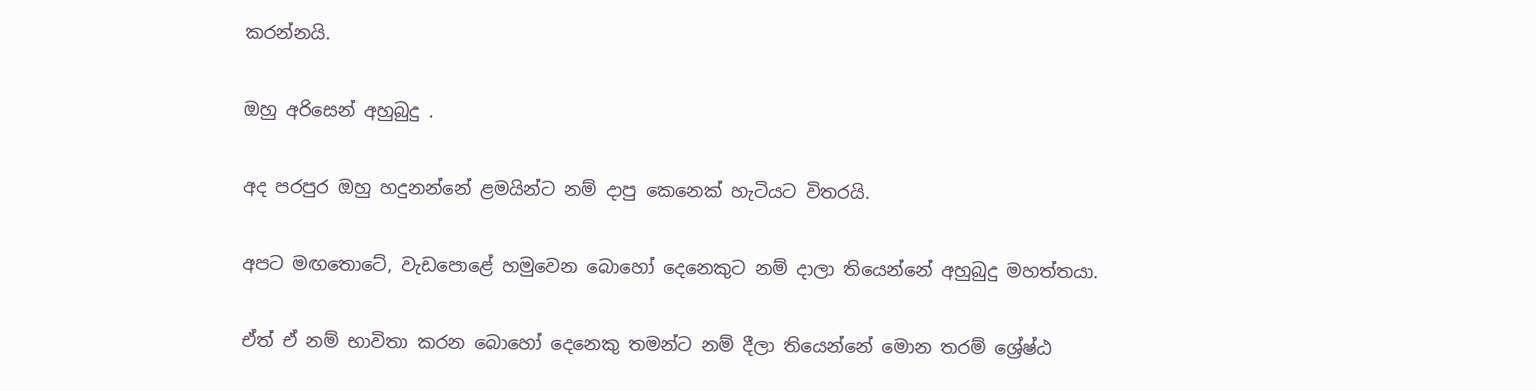කරන්නයි.

ඔහු අරිසෙන් අහුබුදු .

අද පරපුර ඔහු හදුනන්නේ ළමයින්ට නම් දාපු කෙනෙක් හැටියට විතරයි.

අපට මඟතොටේ, වැඩපොළේ හමුවෙන බොහෝ දෙනෙකුට නම් දාලා තියෙන්නේ අහුබුදු මහත්තයා.

ඒත් ඒ නම් භාවිතා කරන බොහෝ දෙනෙකු තමන්ට නම් දීලා තියෙන්නේ මොන තරම් ශ්‍රේෂ්ඨ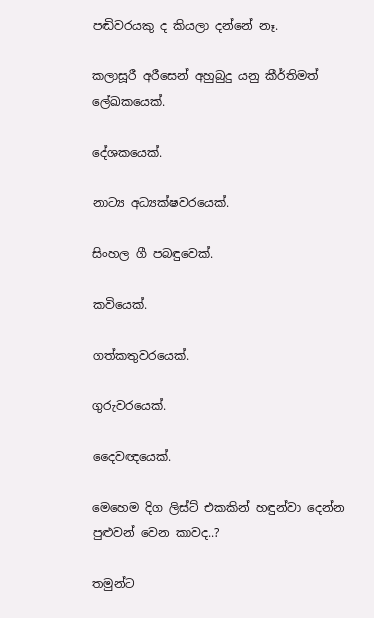පඬිවරයකු ද කියලා දන්නේ නෑ.

කලාසූරී අරීසෙන් අහුබුදු යනු කීර්තිමත් ලේඛකයෙක්.

දේශකයෙක්.

නාට්‍ය අධ්‍යක්ෂවරයෙක්.

සිංහල ගී පබඳුවෙක්.

කවියෙක්.

ගත්කතුවරයෙක්.

ගුරුවරයෙක්.

දෛ‌වඥයෙක්.

මෙහෙම දිග ලිස්ට් එකකින් හඳුන්වා දෙන්න පුළුවන් වෙන කාවද..?

තමුන්ට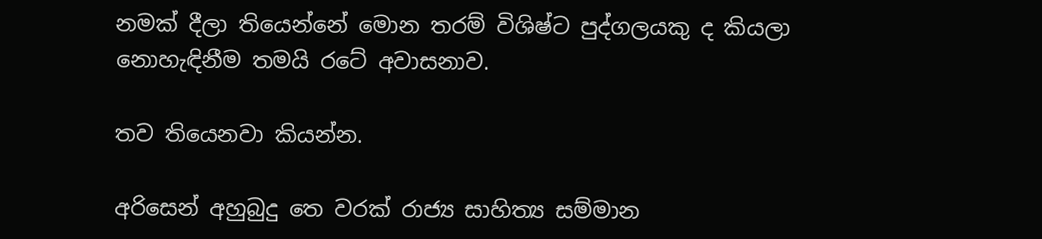නමක් දීලා තියෙන්නේ මොන තරම් විශිෂ්ට පුද්ගලයකු ද කියලා නොහැඳිනීම තමයි රටේ අවාසනාව.

තව තියෙනවා කියන්න.

අරිසෙන් අහුබුදු තෙ වරක් රාජ්‍ය සාහිත්‍ය සම්මාන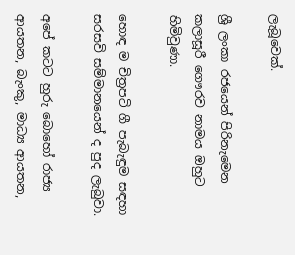ලැබූවෙක්.

ශ්‍රී ලංකා රජයෙන් පිරිනැමෙන කලාසූරී ගෞරව නාමය ඔහුට හිමිවුණා.

හොඳ ම චිත්‍රපටි ගී පැබැඳුම සඳහා සරසවි සම්මානයෙන් ද පුද ලැබුවා.

අපේ කටට හුරු බොහෝ රාජ්‍ය ආයතන, බැංකු, මාධ්‍ය ආයතන,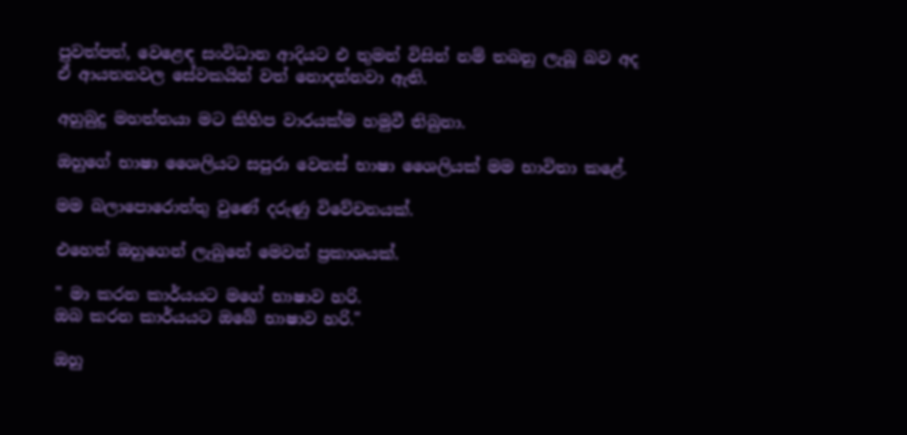පුවත්පත්, වෙළෙඳ සංවිධාන ආදියට එ තුමන් විසින් නම් තබනු ලැබූ බව අද ඒ ආයතනවල සේවකයින් වත් නොදන්නවා ඇති.

අහුබුදු මහත්තයා මට කිහිප වාරයක්ම හමුවී තිබුනා.

ඔහුගේ භාෂා ශෛ‌ලියට සපුරා වෙනස් භාෂා ශෛ‌ලියක් මම භාවිතා කළේ.

මම බලාපොරොත්තු වුණේ දරුණු විවේචනයක්.

එහෙත් ඔහුගෙන් ලැබුනේ මෙවන් ප්‍රකාශයක්.

" මා කරන කාර්යයට මගේ භාෂාව හරි.
ඔබ කරන කාර්යයට ඔබේ භාෂාව හරි."

ඔහු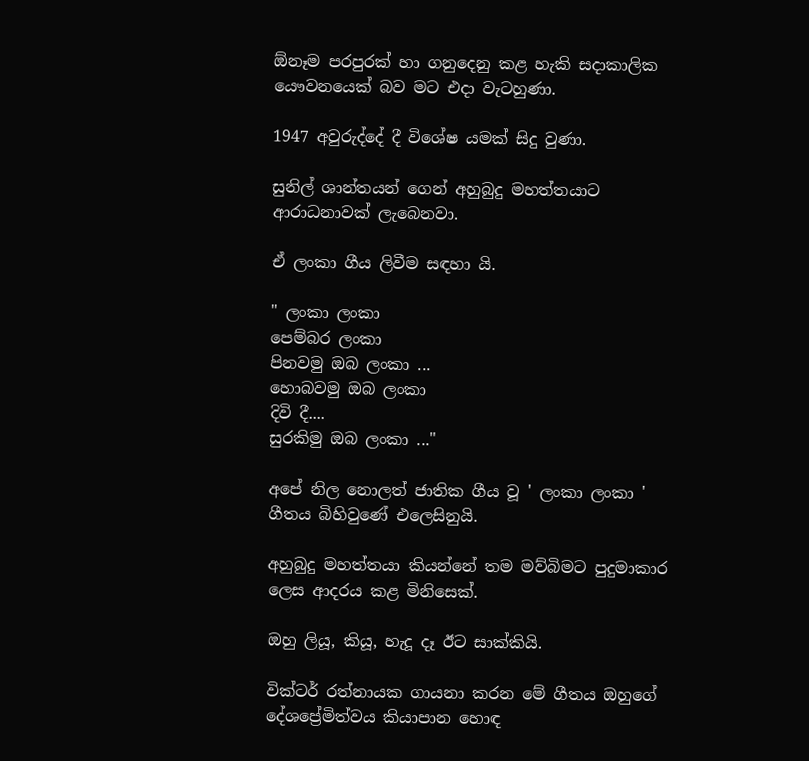ඕනෑම පරපුරක් හා ගනුදෙනු කළ හැකි සදාකාලික යෞවනයෙක් බව මට එදා වැටහුණා.

1947 අවුරුද්දේ දී විශේෂ යමක් සිදු වුණා.

සුනිල් ශාන්තයන් ගෙන් අහුබුදු මහත්තයාට ආරාධනාවක් ලැබෙනවා.

ඒ ලංකා ගීය ලිවීම සඳහා යි.

" ලංකා ලංකා
පෙම්බර ලංකා
පිනවමු ඔබ ලංකා ...
හොබවමු ඔබ ලංකා
දිවි දී....
සුරකිමු ඔබ ලංකා ..."

අපේ නිල නොලත් ජාතික ගීය වූ ' ලංකා ලංකා ' ගීතය බිහිවුණේ එලෙසිනුයි.

අහුබුදු මහත්තයා කියන්නේ තම මව්බිමට පුදුමාකාර ලෙස ආදරය කළ මිනිසෙක්.

ඔහු ලියූ, කියූ, හැදූ දෑ ඊට සාක්කියි.

වික්ටර් ‍රත්නායක ගායනා කරන මේ ගීතය ඔහුගේ දේශප්‍රේමිත්වය කියාපාන හොඳ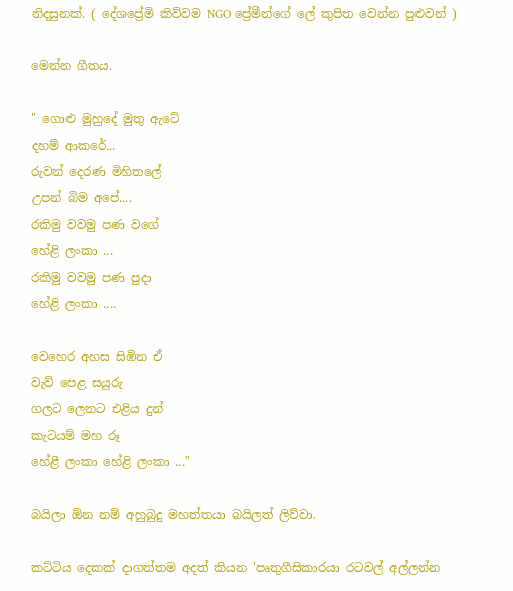නිදසුනක්. ( දේශප්‍රේමි කිව්වම NGO ප්‍රේමීන්ගේ ලේ කුපිත වෙන්න පුළුවන් )

මෙන්න ගීතය.

" ගොළු මුහුදේ මුතු ඇටේ
දහම් ආකරේ...
රුවන් දෙරණ මිහිතලේ
උපන් බිම අපේ....
රකිමු වවමු පණ වගේ
හේළි ලංකා ...
රකිමු වවමු පණ පුදා
හේළි ලංකා ....

වෙහෙර අහස සිඹින ඒ
වැව් පෙළ සයුරු
ගලට ලෙනට එළිය දුන්
කැටයම් මහ රූ
හේළී ලංකා හේළි ලංකා ..."

බයිලා ඕන නම් අහුබුදු මහත්තයා බයිලත් ලිව්වා.

කට්ටිය දෙකක් දාගත්තම අදත් කියන 'පෘතුගීසිකාරයා රටවල් අල්ලන්න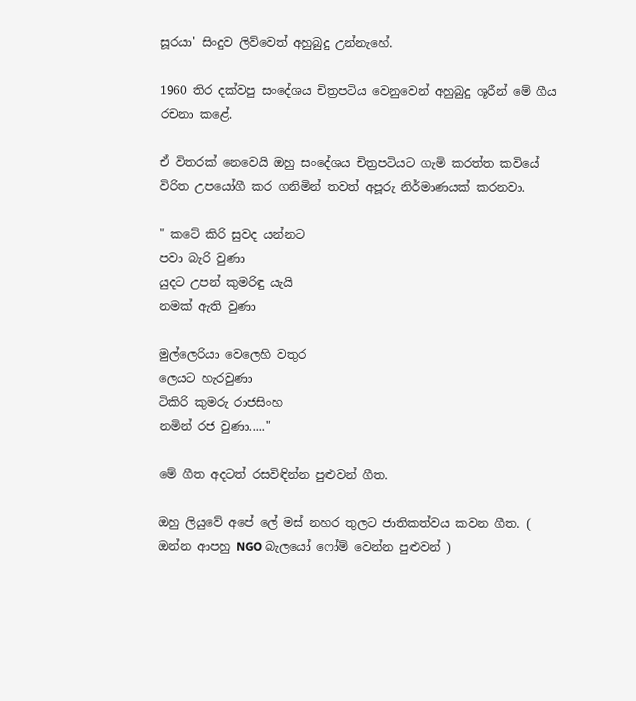සූරයා' සිංදුව ලිව්වෙත් අහුබුදු උන්නැහේ.

1960 තිර දක්වපු සංදේශය චිත්‍රපටිය වෙනුවෙන් අහුබුදු ශූරීන් මේ ගීය රචනා කළේ.

ඒ විතරක් නෙවෙයි ඔහු සංදේශය චිත්‍රපටියට ගැමි කරත්ත කවියේ විරිත උපයෝගී කර ගනිමින් තවත් අපූරු නිර්මාණයක් කරනවා.

" කටේ කිරි සුවද යන්නට
පවා බැරි වුණා
යුදට උපන් කුමරිඳු යැයි
නමක් ඇති වුණා

මුල්ලෙරියා වෙලෙහි වතුර
ලෙයට හැරවුණා
ටිකිරි කුමරු රාජසිංහ
නමින් රජ වුණා....."

මේ ගීත අදටත් රසවිඳින්න පුළුවන් ගීත.

ඔහු ලියුවේ අපේ ලේ මස් නහර තුලට ජාතිකත්වය කවන ගීත. ( ඔන්න ආපහු NGO බැලයෝ ෆෝම් වෙන්න පුළුවන් )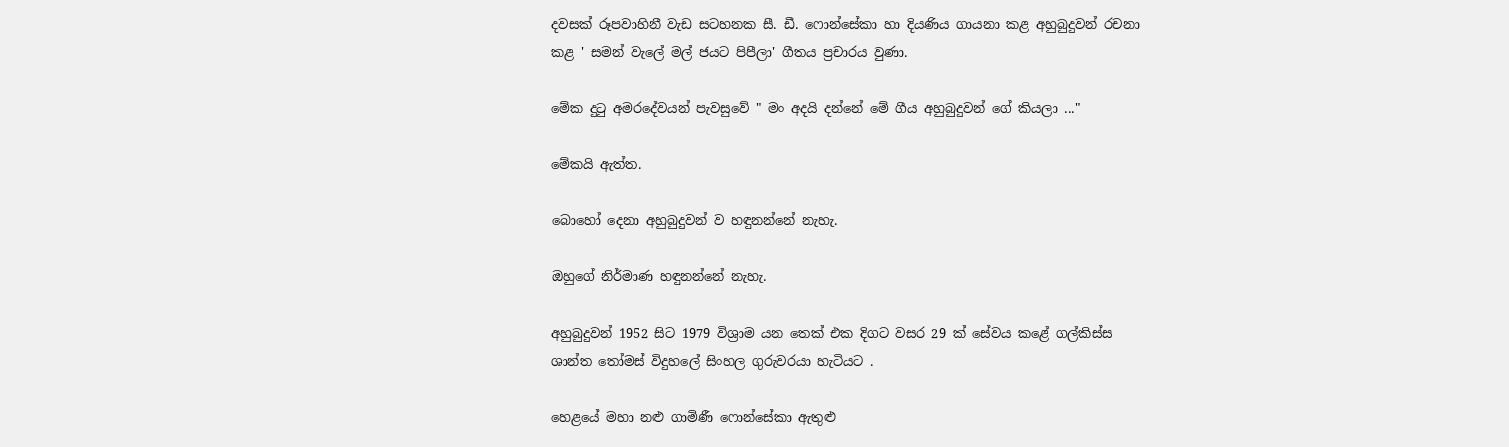දවසක් රූපවාහිනී වැඩ සටහනක සී. ඩී. ෆොන්සේකා හා දියණිය ගායනා කළ අහුබුදුවන් රචනා කළ ' සමන් වැලේ මල් ජයට පිපීලා' ගීතය ප්‍රචාරය වුණා.

මේක දුටු අමරදේවයන් පැවසුවේ " මං අදයි දන්නේ මේ ගීය අහුබුදුවන් ගේ කියලා ..."

මේකයි ඇත්ත.

බොහෝ දෙනා අහුබුදුවන් ව හඳුනන්නේ නැහැ.

ඔහුගේ නිර්මාණ හඳුනන්නේ නැහැ.

අහුබුදුවන් 1952 සිට 1979 විශ්‍රාම යන තෙක් එක දිගට වසර 29 ක් සේවය කළේ ගල්කිස්ස ශාන්ත තෝමස් විදුහලේ සිංහල ගුරුවරයා හැටියට .

හෙළයේ මහා නළු ගාමිණී ෆොන්සේකා ඇතුළු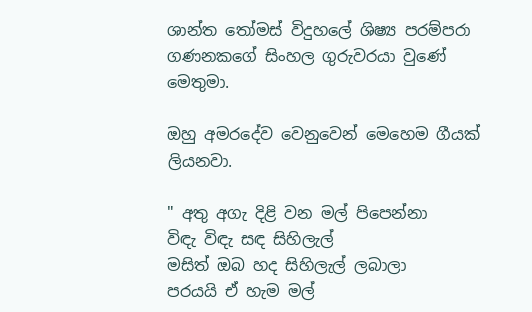ශාන්ත තෝමස් විදුහලේ ශිෂ්‍ය පරම්පරා ගණනකගේ සිංහල ගුරුවරයා වුණේ මෙතුමා.

ඔහු අමරදේව වෙනුවෙන් මෙහෙම ගීයක් ලියනවා.

" අතු අගැ දිළි වන මල් පිපෙන්නා
විඳැ විඳැ සඳ සිහිලැල්
මසිත් ඔබ හද සිහිලැල් ලබාලා
පරයයි ඒ හැම මල්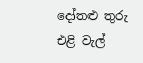දෝතළු තුරු එළි වැල්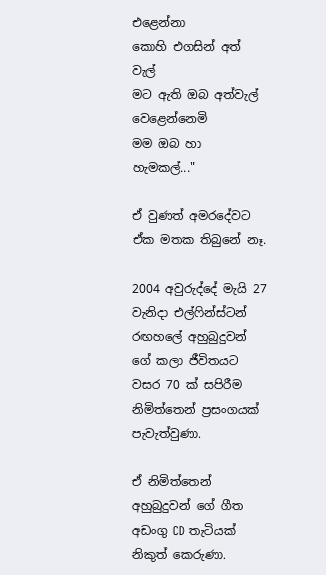එළෙන්නා
කොහි එගසින් අත් වැල්
මට ඇති ඔබ අත්වැල් වෙළෙන්නෙමි
මම ඔබ හා හැමකල්..."

ඒ වුණත් අමරදේවට ඒක මතක තිබුනේ නෑ.

2004 අවුරුද්දේ මැයි 27 වැනිදා එල්ෆින්ස්ටන් රඟහලේ අහුබුදුවන් ගේ කලා ජීවිතයට වසර 70 ක් සපිරීම නිමිත්තෙන් ප්‍රසංගයක් පැවැත්වුණා.

ඒ නිමිත්තෙන් අහුබුදුවන් ගේ ගීත අඩංගු CD තැටියක් නිකුත් කෙරුණා.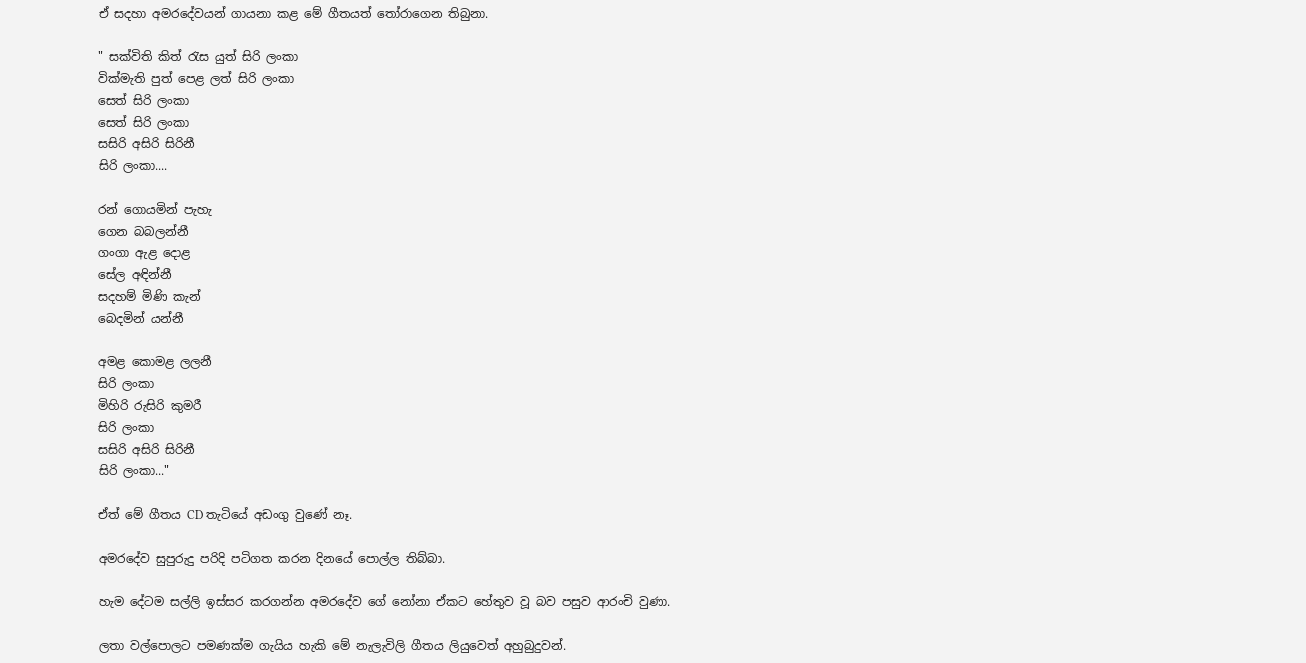ඒ සදහා අමරදේවයන් ගායනා කළ මේ ගීතයත් තෝරාගෙන තිබුනා.

" සක්විති කිත් රැස යුත් සිරි ලංකා
වික්මැති පුත් පෙළ ලත් සිරි ලංකා
සෙත් සිරි ලංකා
සෙත් සිරි ලංකා
සසිරි අසිරි සිරිනී
සිරි ලංකා....

රන් ගොයමින් පැහැ
ගෙන බබලන්නී
ගංගා ඇළ දොළ
සේල අඳින්නී
සදහම් මිණි කැන්
බෙදමින් යන්නී

අමළ කොමළ ලලනී
සිරි ලංකා
මිහිරි රුසිරි කුමරී
සිරි ලංකා
සසිරි අසිරි සිරිනී
සිරි ලංකා..."

ඒත් මේ ගීතය CD තැටියේ අඩංගු වුණේ නෑ.

අමරදේව සුපුරුදු පරිදි පටිගත කරන දිනයේ පොල්ල තිබ්බා.

හැම දේටම සල්ලි ඉස්සර කරගන්න අමරදේව ගේ නෝනා ඒකට හේතුව වූ බව පසුව ආරංචි වුණා.

ලතා වල්පොලට පමණක්ම ගැයිය හැකි මේ නැලැවිලි ගීතය ලියුවෙත් අහුබුදුවන්.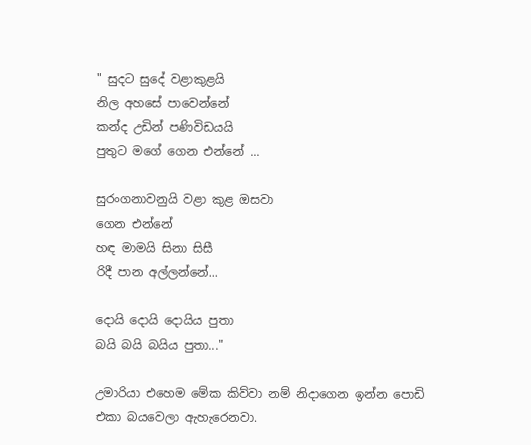" සුදට සුදේ වළාකුළයි
නිල අහසේ පාවෙන්නේ
කන්ද උඩින් පණිවිඩයයි
පුතුට මගේ ගෙන එන්නේ ...

සුරංගනාවනුයි වළා කුළ ඔසවා
ගෙන එන්නේ
හඳ මාමයි සිනා සිසී
රිදී පාන අල්ලන්නේ...

දොයි දොයි දොයිය පුතා
බයි බයි බයිය පුතා..."

උමාරියා එහෙම මේක කිව්වා නම් නිදාගෙන ඉන්න පොඩි එකා බයවෙලා ඇහැරෙනවා.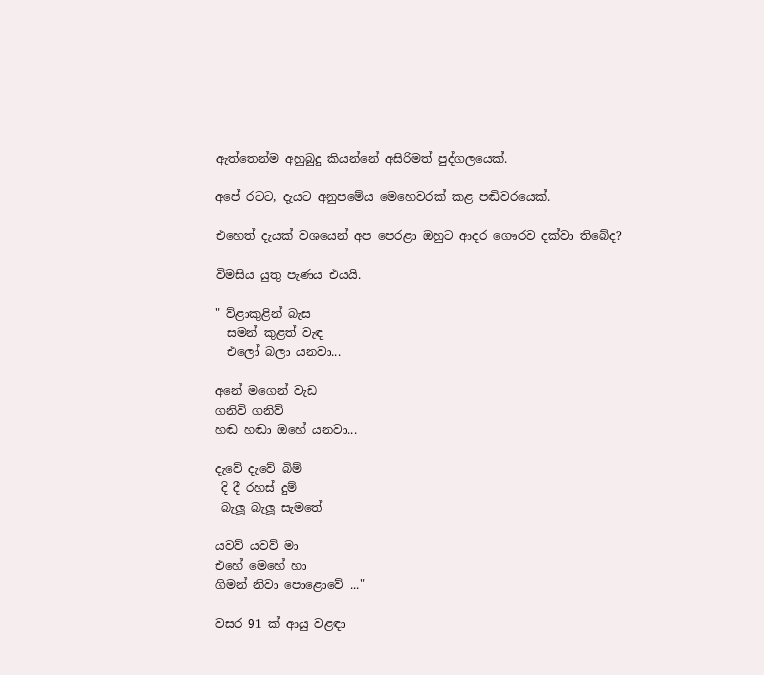ඇත්තෙන්ම අහුබුදු කියන්නේ අසිරිමත් පුද්ගලයෙක්.

අපේ රටට, දැයට අනුපමේය මෙහෙවරක් කළ පඬිවරයෙක්.

එහෙත් දැයක් වශයෙන් අප පෙරළා ඔහුට ආදර ගෞරව දක්වා තිබේද?

විමසිය යුතු පැණය එයයි.

" ව්ළාකුළින් බැස
  සමන් කුළත් වැඳ
  එලෝ බලා යනවා...

අනේ මගෙන් වැඩ
ගනිවි ගනිව්
හඬ හඬා ඔහේ යනවා...

දැවේ දැවේ බිම්
 දි දී රහස් දුම්
 බැලූ බැලූ සැමතේ

යවව් යවව් මා
එහේ මෙහේ හා
ගිමන් නිවා පොළොවේ ..."

වසර 91 ක් ආයු වළඳා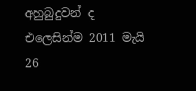අහුබුදුවන් ද එලෙසින්ම 2011 මැයි 26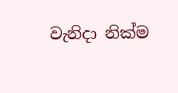වැනිදා නික්ම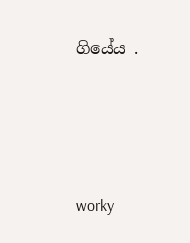ගියේය .




worky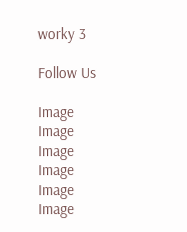worky 3

Follow Us

Image
Image
Image
Image
Image
Image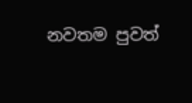නවතම පුවත්